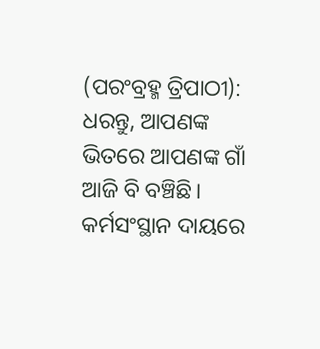(ପରଂବ୍ରହ୍ମ ତ୍ରିପାଠୀ): ଧରନ୍ତୁ, ଆପଣଙ୍କ ଭିତରେ ଆପଣଙ୍କ ଗାଁ ଆଜି ବି ବଞ୍ଚିଛି। କର୍ମସଂସ୍ଥାନ ଦାୟରେ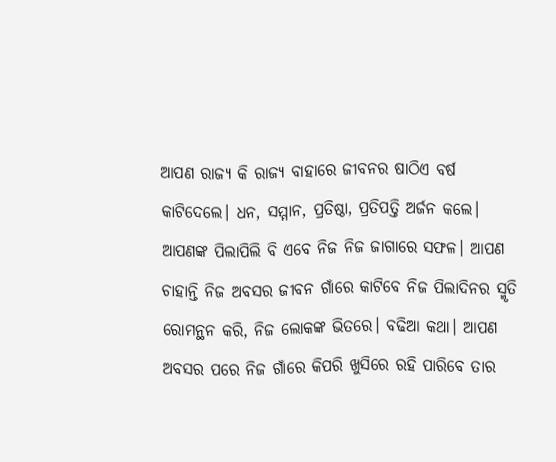ଆପଣ ରାଜ୍ୟ କି ରାଜ୍ୟ ବାହାରେ ଜୀବନର ଷାଠିଏ ବର୍ଷ କାଟିଦେଲେ। ଧନ, ସମ୍ମାନ, ପ୍ରତିଷ୍ଠା, ପ୍ରତିପତ୍ତି ଅର୍ଜନ କଲେ। ଆପଣଙ୍କ ପିଲାପିଲି ବି ଏବେ ନିଜ ନିଜ ଜାଗାରେ ସଫଳ। ଆପଣ ଚାହାନ୍ତି ନିଜ ଅବସର ଜୀବନ ଗାଁରେ କାଟିବେ ନିଜ ପିଲାଦିନର ସ୍ମୃତି ରୋମନ୍ଥନ କରି, ନିଜ ଲୋକଙ୍କ ଭିତରେ। ବଢିଆ କଥା। ଆପଣ ଅବସର ପରେ ନିଜ ଗାଁରେ କିପରି ଖୁସିରେ ରହି ପାରିବେ ତାର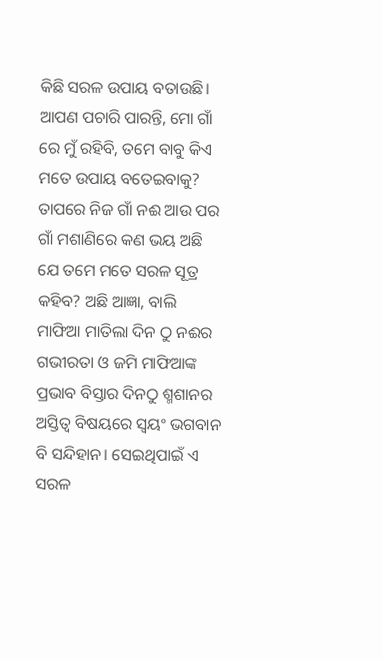କିଛି ସରଳ ଉପାୟ ବତାଉଛି। ଆପଣ ପଚାରି ପାରନ୍ତି, ମୋ ଗାଁ ରେ ମୁଁ ରହିବି, ତମେ ବାବୁ କିଏ ମତେ ଉପାୟ ବତେଇବାକୁ? ତାପରେ ନିଜ ଗାଁ ନଈ ଆଉ ପର ଗାଁ ମଶାଣିରେ କଣ ଭୟ ଅଛି ଯେ ତମେ ମତେ ସରଳ ସୂତ୍ର କହିବ? ଅଛି ଆଜ୍ଞା, ବାଲି ମାଫିଆ ମାତିଲା ଦିନ ଠୁ ନଈର ଗଭୀରତା ଓ ଜମି ମାଫିଆଙ୍କ ପ୍ରଭାବ ବିସ୍ତାର ଦିନଠୁ ଶ୍ମଶାନର ଅସ୍ତିତ୍ୱ ବିଷୟରେ ସ୍ୱୟଂ ଭଗବାନ ବି ସନ୍ଦିହାନ। ସେଇଥିପାଇଁ ଏ ସରଳ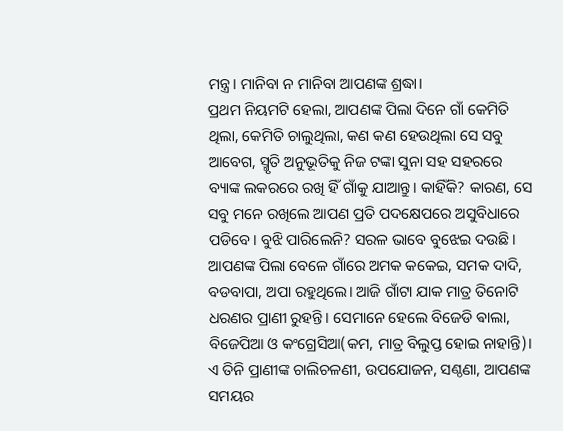ମନ୍ତ୍ର। ମାନିବା ନ ମାନିବା ଆପଣଙ୍କ ଶ୍ରଦ୍ଧା।
ପ୍ରଥମ ନିୟମଟି ହେଲା, ଆପଣଙ୍କ ପିଲା ଦିନେ ଗାଁ କେମିତି ଥିଲା, କେମିତି ଚାଲୁଥିଲା, କଣ କଣ ହେଉଥିଲା ସେ ସବୁ ଆବେଗ, ସ୍ମୃତି ଅନୁଭୂତିକୁ ନିଜ ଟଙ୍କା ସୁନା ସହ ସହରରେ ବ୍ୟାଙ୍କ ଲକରରେ ରଖି ହିଁ ଗାଁକୁ ଯାଆନ୍ତୁ। କାହିଁକି? କାରଣ, ସେ ସବୁ ମନେ ରଖିଲେ ଆପଣ ପ୍ରତି ପଦକ୍ଷେପରେ ଅସୁବିଧାରେ ପଡିବେ। ବୁଝି ପାରିଲେନି? ସରଳ ଭାବେ ବୁଝେଇ ଦଉଛି। ଆପଣଙ୍କ ପିଲା ବେଳେ ଗାଁରେ ଅମକ କକେଇ, ସମକ ଦାଦି, ବଡବାପା, ଅପା ରହୁଥିଲେ। ଆଜି ଗାଁଟା ଯାକ ମାତ୍ର ତିନୋଟି ଧରଣର ପ୍ରାଣୀ ରୁହନ୍ତି। ସେମାନେ ହେଲେ ବିଜେଡି ଵାଲା, ବିଜେପିଆ ଓ କଂଗ୍ରେସିଆ(କମ, ମାତ୍ର ବିଲୁପ୍ତ ହୋଇ ନାହାନ୍ତି)। ଏ ତିନି ପ୍ରାଣୀଙ୍କ ଚାଲିଚଳଣୀ, ଉପଯୋଜନ, ସଣ୍ଠଣା, ଆପଣଙ୍କ ସମୟର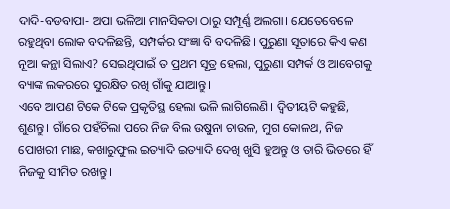ଦାଦି-ବଡବାପା- ଅପା ଭଳିଆ ମାନସିକତା ଠାରୁ ସମ୍ପୂର୍ଣ୍ଣ ଅଲଗା। ଯେତେବେଳେ ରହୁଥିବା ଲୋକ ବଦଳିଛନ୍ତି, ସମ୍ପର୍କର ସଂଜ୍ଞା ବି ବଦଳିଛି। ପୁରୁଣା ସୂତାରେ କିଏ କଣ ନୂଆ କନ୍ଥା ସିଲାଏ? ସେଇଥିପାଇଁ ତ ପ୍ରଥମ ସୂତ୍ର ହେଲା, ପୁରୁଣା ସମ୍ପର୍କ ଓ ଆବେଗକୁ ବ୍ୟାଙ୍କ ଲକରରେ ସୁରକ୍ଷିତ ରଖି ଗାଁକୁ ଯାଆନ୍ତୁ।
ଏବେ ଆପଣ ଟିକେ ଟିକେ ପ୍ରକୃତିସ୍ଥ ହେଲା ଭଳି ଲାଗିଲେଣି। ଦ୍ଵିତୀୟଟି କହୁଛି, ଶୁଣନ୍ତୁ। ଗାଁରେ ପହଁଚିଲା ପରେ ନିଜ ବିଲ ଉଷୁନା ଚାଉଳ, ମୁଗ କୋଳଥ, ନିଜ ପୋଖରୀ ମାଛ, କଖାରୁଫୁଲ ଇତ୍ୟାଦି ଇତ୍ୟାଦି ଦେଖି ଖୁସି ହୁଅନ୍ତୁ ଓ ତାରି ଭିତରେ ହିଁ ନିଜକୁ ସୀମିତ ରଖନ୍ତୁ।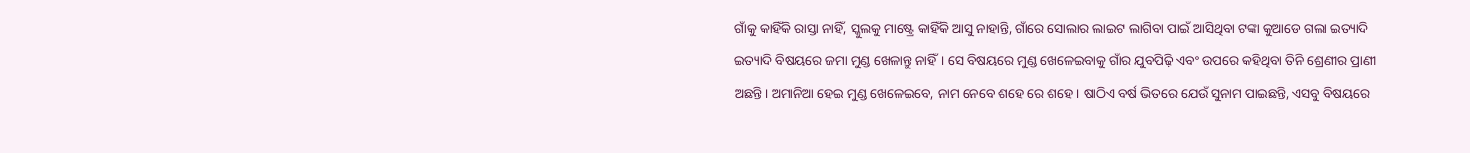ଗାଁକୁ କାହିଁକି ରାସ୍ତା ନାହିଁ, ସ୍କୁଲକୁ ମାଷ୍ଟ୍ରେ କାହିଁକି ଆସୁ ନାହାନ୍ତି, ଗାଁରେ ସୋଲାର ଲାଇଟ ଲାଗିବା ପାଇଁ ଆସିଥିବା ଟଙ୍କା କୁଆଡେ ଗଲା ଇତ୍ୟାଦି ଇତ୍ୟାଦି ବିଷୟରେ ଜମା ମୁଣ୍ଡ ଖେଳାନ୍ତୁ ନାହିଁ। ସେ ବିଷୟରେ ମୁଣ୍ଡ ଖେଳେଇବାକୁ ଗାଁର ଯୁବପିଢ଼ି ଏବଂ ଉପରେ କହିଥିବା ତିନି ଶ୍ରେଣୀର ପ୍ରାଣୀ ଅଛନ୍ତି। ଅମାନିଆ ହେଇ ମୁଣ୍ଡ ଖେଳେଇବେ, ନାମ ନେବେ ଶହେ ରେ ଶହେ। ଷାଠିଏ ବର୍ଷ ଭିତରେ ଯେଉଁ ସୁନାମ ପାଇଛନ୍ତି, ଏସବୁ ବିଷୟରେ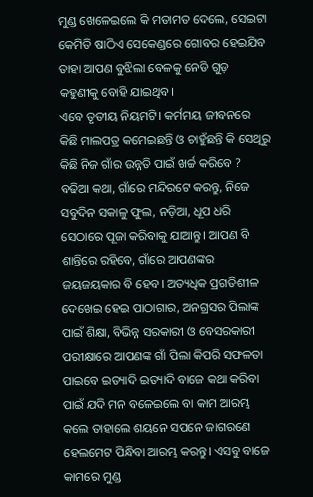ମୁଣ୍ଡ ଖେଳେଇଲେ କି ମତାମତ ଦେଲେ, ସେଇଟା କେମିତି ଷାଠିଏ ସେକେଣ୍ଡରେ ଗୋବର ହେଇଯିବ ତାହା ଆପଣ ବୁଝିଲା ବେଳକୁ ନେଡି ଗୁଡ଼ କହୁଣୀକୁ ବୋହି ଯାଇଥିବ।
ଏବେ ତୃତୀୟ ନିୟମଟି। କର୍ମମୟ ଜୀବନରେ କିଛି ମାଲପତ୍ର କମେଇଛନ୍ତି ଓ ଚାହୁଁଛନ୍ତି କି ସେଥିରୁ କିଛି ନିଜ ଗାଁର ଉନ୍ନତି ପାଇଁ ଖର୍ଚ୍ଚ କରିବେ ? ବଢିଆ କଥା, ଗାଁରେ ମନ୍ଦିରଟେ କରନ୍ତୁ, ନିଜେ ସବୁଦିନ ସକାଳୁ ଫୁଲ, ନଡ଼ିଆ, ଧୂପ ଧରି ସେଠାରେ ପୂଜା କରିବାକୁ ଯାଆନ୍ତୁ। ଆପଣ ବି ଶାନ୍ତିରେ ରହିବେ, ଗାଁରେ ଆପଣଙ୍କର ଜୟଜୟକାର ବି ହେବ। ଅତ୍ୟଧିକ ପ୍ରଗତିଶୀଳ ଦେଖେଇ ହେଇ ପାଠାଗାର, ଅନଗ୍ରସର ପିଲାଙ୍କ ପାଇଁ ଶିକ୍ଷା, ବିଭିନ୍ନ ସରକାରୀ ଓ ବେସରକାରୀ ପରୀକ୍ଷାରେ ଆପଣଙ୍କ ଗାଁ ପିଲା କିପରି ସଫଳତା ପାଇବେ ଇତ୍ୟାଦି ଇତ୍ୟାଦି ବାଜେ କଥା କରିବା ପାଇଁ ଯଦି ମନ ବଳେଇଲେ ବା କାମ ଆରମ୍ଭ କଲେ ତାହାଲେ ଶୟନେ ସପନେ ଜାଗରଣେ ହେଲମେଟ ପିନ୍ଧିବା ଆରମ୍ଭ କରନ୍ତୁ। ଏସବୁ ବାଜେ କାମରେ ମୁଣ୍ଡ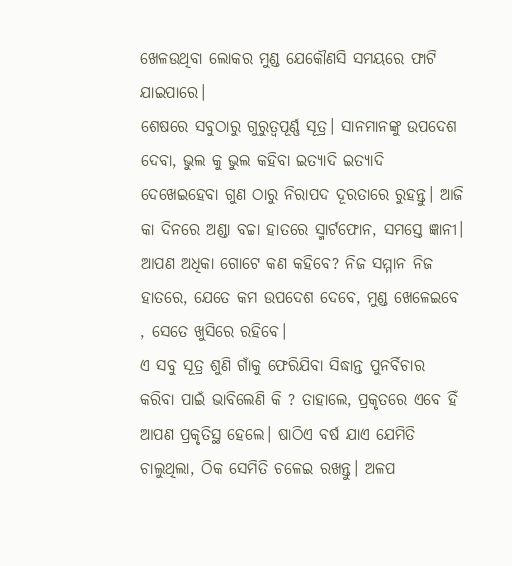ଖେଳଉଥିବା ଲୋକର ମୁଣ୍ଡ ଯେକୌଣସି ସମୟରେ ଫାଟି ଯାଇପାରେ।
ଶେଷରେ ସବୁଠାରୁ ଗୁରୁତ୍ୱପୂର୍ଣ୍ଣ ସୂତ୍ର। ସାନମାନଙ୍କୁ ଉପଦେଶ ଦେବା, ଭୁଲ କୁ ଭୁଲ କହିବା ଇତ୍ୟାଦି ଇତ୍ୟାଦି ଦେଖେଇହେବା ଗୁଣ ଠାରୁ ନିରାପଦ ଦୂରତାରେ ରୁହନ୍ତୁ। ଆଜି କା ଦିନରେ ଅଣ୍ଡା ବଚ୍ଚା ହାତରେ ସ୍ମାର୍ଟଫୋନ, ସମସ୍ତେ ଜ୍ଞାନୀ। ଆପଣ ଅଧିକା ଗୋଟେ କଣ କହିବେ? ନିଜ ସମ୍ମାନ ନିଜ ହାତରେ, ଯେତେ କମ ଉପଦେଶ ଦେବେ, ମୁଣ୍ଡ ଖେଳେଇବେ , ସେତେ ଖୁସିରେ ରହିବେ।
ଏ ସବୁ ସୂତ୍ର ଶୁଣି ଗାଁକୁ ଫେରିଯିବା ସିଦ୍ଧାନ୍ତ ପୁନର୍ବିଚାର କରିବା ପାଇଁ ଭାବିଲେଣି କି ? ତାହାଲେ, ପ୍ରକୃତରେ ଏବେ ହିଁ ଆପଣ ପ୍ରକୃତିସ୍ଥ ହେଲେ। ଷାଠିଏ ବର୍ଷ ଯାଏ ଯେମିତି ଚାଲୁଥିଲା, ଠିକ ସେମିତି ଚଳେଇ ରଖନ୍ତୁ। ଅଳପ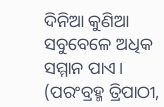ଦିନିଆ କୁଣିଆ ସବୁବେଳେ ଅଧିକ ସମ୍ମାନ ପାଏ।
(ପରଂବ୍ରହ୍ମ ତ୍ରିପାଠୀ,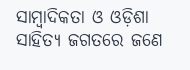ସାମ୍ୱାଦିକତା ଓ ଓଡ଼ିଶା ସାହିତ୍ୟ ଜଗତରେ ଜଣେ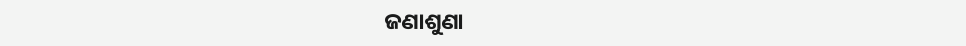ଜଣାଶୁଣା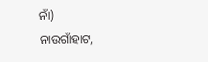ନାଁ)
ନାଉଗାଁହାଟ,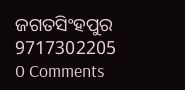ଜଗତସିଂହପୁର
9717302205
0 Comments